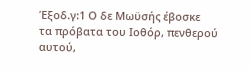Έξοδ.γ:1 Ο δε Μωϋσής έβοσκε
τα πρόβατα του Ιοθόρ, πενθερού αυτού,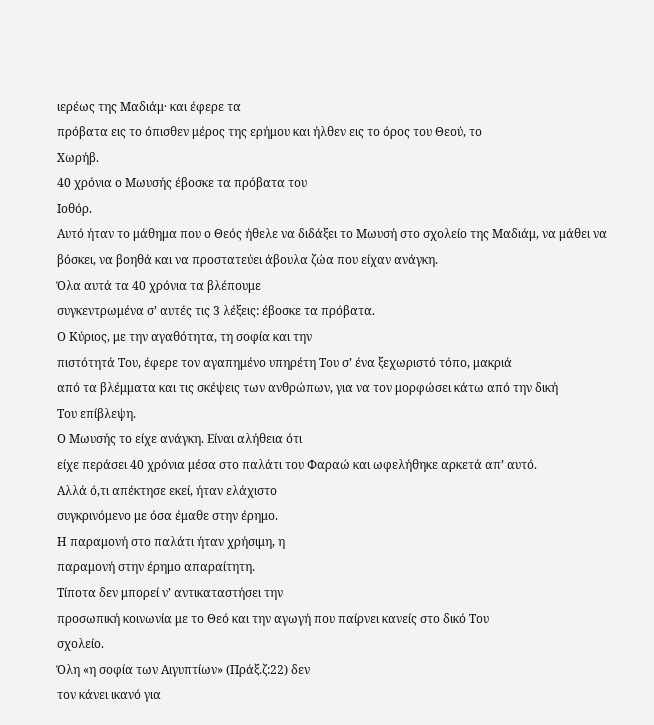ιερέως της Μαδιάμ· και έφερε τα
πρόβατα εις το όπισθεν μέρος της ερήμου και ήλθεν εις το όρος του Θεού, το
Χωρήβ.
40 χρόνια ο Μωυσής έβοσκε τα πρόβατα του
Ιοθόρ.
Αυτό ήταν το μάθημα που ο Θεός ήθελε να διδάξει το Μωυσή στο σχολείο της Μαδιάμ, να μάθει να βόσκει, να βοηθά και να προστατεύει άβουλα ζώα που είχαν ανάγκη.
Όλα αυτά τα 40 χρόνια τα βλέπουμε
συγκεντρωμένα σ’ αυτές τις 3 λέξεις: έβοσκε τα πρόβατα.
Ο Κύριος, με την αγαθότητα, τη σοφία και την
πιστότητά Του, έφερε τον αγαπημένο υπηρέτη Του σ’ ένα ξεχωριστό τόπο, μακριά
από τα βλέμματα και τις σκέψεις των ανθρώπων, για να τον μορφώσει κάτω από την δική
Του επίβλεψη.
Ο Μωυσής το είχε ανάγκη. Είναι αλήθεια ότι
είχε περάσει 40 χρόνια μέσα στο παλάτι του Φαραώ και ωφελήθηκε αρκετά απ’ αυτό.
Αλλά ό,τι απέκτησε εκεί, ήταν ελάχιστο
συγκρινόμενο με όσα έμαθε στην έρημο.
Η παραμονή στο παλάτι ήταν χρήσιμη, η
παραμονή στην έρημο απαραίτητη.
Τίποτα δεν μπορεί ν’ αντικαταστήσει την
προσωπική κοινωνία με το Θεό και την αγωγή που παίρνει κανείς στο δικό Του
σχολείο.
Όλη «η σοφία των Αιγυπτίων» (Πράξ.ζ:22) δεν
τον κάνει ικανό για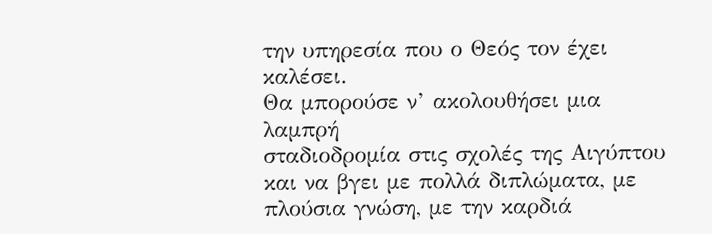την υπηρεσία που ο Θεός τον έχει καλέσει.
Θα μπορούσε ν’ ακολουθήσει μια λαμπρή
σταδιοδρομία στις σχολές της Αιγύπτου και να βγει με πολλά διπλώματα, με
πλούσια γνώση, με την καρδιά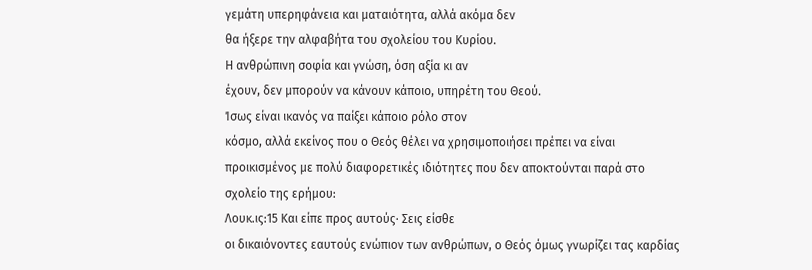γεμάτη υπερηφάνεια και ματαιότητα, αλλά ακόμα δεν
θα ήξερε την αλφαβήτα του σχολείου του Κυρίου.
Η ανθρώπινη σοφία και γνώση, όση αξία κι αν
έχουν, δεν μπορούν να κάνουν κάποιο, υπηρέτη του Θεού.
Ίσως είναι ικανός να παίξει κάποιο ρόλο στον
κόσμο, αλλά εκείνος που ο Θεός θέλει να χρησιμοποιήσει πρέπει να είναι
προικισμένος με πολύ διαφορετικές ιδιότητες που δεν αποκτούνται παρά στο
σχολείο της ερήμου:
Λουκ.ις:15 Και είπε προς αυτούς· Σεις είσθε
οι δικαιόνοντες εαυτούς ενώπιον των ανθρώπων, ο Θεός όμως γνωρίζει τας καρδίας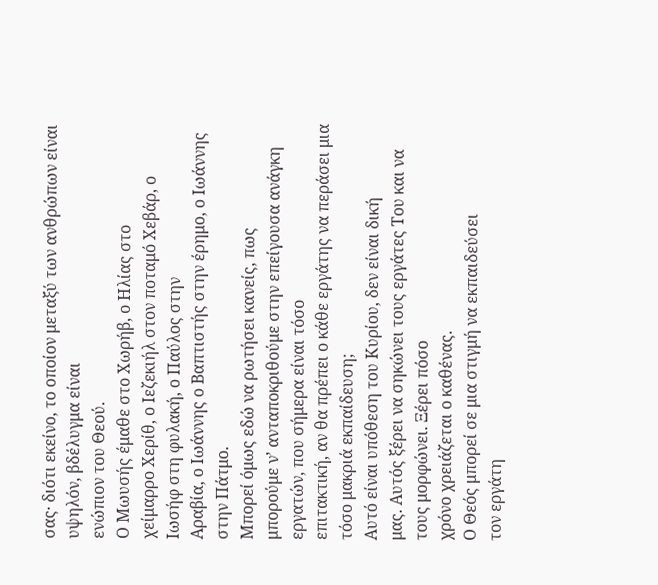σας· διότι εκείνο, το οποίον μεταξύ των ανθρώπων είναι υψηλόν, βδέλυγμα είναι
ενώπιον του Θεού.
Ο Μωυσής έμαθε στο Χωρήβ, ο Ηλίας στο
χείμαρρο Χερίθ, ο Ιεζεκιήλ στον ποταμό Χεβάρ, ο Ιωσήφ στη φυλακή, ο Παύλος στην
Αραβία, ο Ιωάννης ο Βαπτιστής στην έρημο, ο Ιωάννης στην Πάτμο.
Μπορεί όμως εδώ να ρωτήσει κανείς, πως
μπορούμε ν’ ανταποκριθούμε στην επείγουσα ανάγκη εργατών, που σήμερα είναι τόσο
επιτακτική, αν θα πρέπει ο κάθε εργάτης να περάσει μια τόσο μακριά εκπαίδευση;
Αυτό είναι υπόθεση του Κυρίου, δεν είναι δική
μας. Αυτός ξέρει να σηκώνει τους εργάτες Του και να τους μορφώνει. Ξέρει πόσο
χρόνο χρειάζεται ο καθένας.
Ο Θεός μπορεί σε μια στιγμή να εκπαιδεύσει
τον εργάτη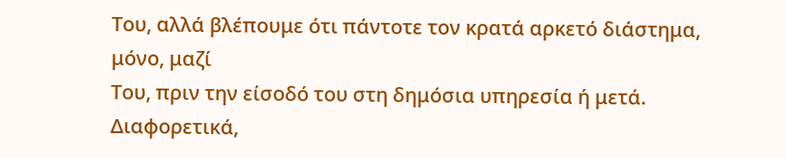Του, αλλά βλέπουμε ότι πάντοτε τον κρατά αρκετό διάστημα, μόνο, μαζί
Του, πριν την είσοδό του στη δημόσια υπηρεσία ή μετά.
Διαφορετικά,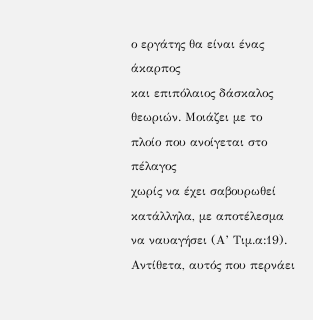ο εργάτης θα είναι ένας άκαρπος
και επιπόλαιος δάσκαλος θεωριών. Μοιάζει με το πλοίο που ανοίγεται στο πέλαγος
χωρίς να έχει σαβουρωθεί κατάλληλα, με αποτέλεσμα να ναυαγήσει (Α’ Τιμ.α:19).
Αντίθετα, αυτός που περνάει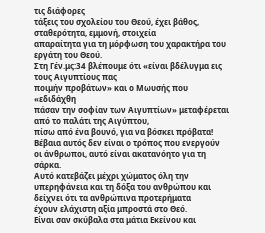τις διάφορες
τάξεις του σχολείου του Θεού, έχει βάθος, σταθερότητα, εμμονή, στοιχεία
απαραίτητα για τη μόρφωση του χαρακτήρα του εργάτη του Θεού.
Στη Γέν.μς:34 βλέπουμε ότι «είναι βδέλυγμα εις τους Αιγυπτίους πας
ποιμήν προβάτων» και ο Μωυσής που «εδιδάχθη
πάσαν την σοφίαν των Αιγυπτίων» μεταφέρεται από το παλάτι της Αιγύπτου,
πίσω από ένα βουνό, για να βόσκει πρόβατα!
Βέβαια αυτός δεν είναι ο τρόπος που ενεργούν
οι άνθρωποι, αυτό είναι ακατανόητο για τη σάρκα.
Αυτό κατεβάζει μέχρι χώματος όλη την
υπερηφάνεια και τη δόξα του ανθρώπου και δείχνει ότι τα ανθρώπινα προτερήματα
έχουν ελάχιστη αξία μπροστά στο Θεό.
Είναι σαν σκύβαλα στα μάτια Εκείνου και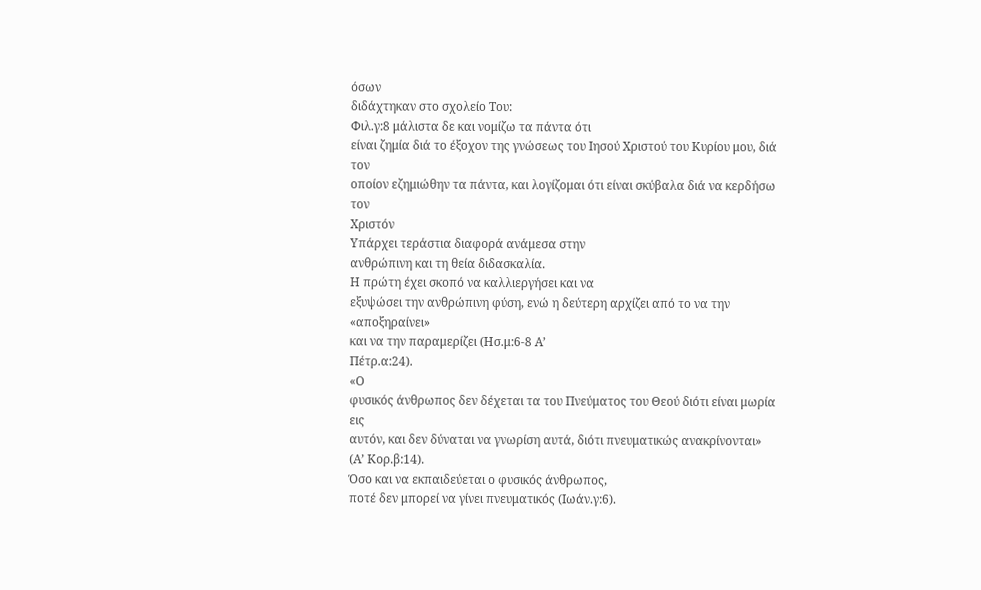όσων
διδάχτηκαν στο σχολείο Του:
Φιλ.γ:8 μάλιστα δε και νομίζω τα πάντα ότι
είναι ζημία διά το έξοχον της γνώσεως του Ιησού Χριστού του Κυρίου μου, διά τον
οποίον εζημιώθην τα πάντα, και λογίζομαι ότι είναι σκύβαλα διά να κερδήσω τον
Χριστόν
Υπάρχει τεράστια διαφορά ανάμεσα στην
ανθρώπινη και τη θεία διδασκαλία.
Η πρώτη έχει σκοπό να καλλιεργήσει και να
εξυψώσει την ανθρώπινη φύση, ενώ η δεύτερη αρχίζει από το να την «αποξηραίνει»
και να την παραμερίζει (Ησ.μ:6-8 Α’
Πέτρ.α:24).
«Ο
φυσικός άνθρωπος δεν δέχεται τα του Πνεύματος του Θεού διότι είναι μωρία εις
αυτόν, και δεν δύναται να γνωρίση αυτά, διότι πνευματικώς ανακρίνονται» (Α’ Κορ.β:14).
Όσο και να εκπαιδεύεται ο φυσικός άνθρωπος,
ποτέ δεν μπορεί να γίνει πνευματικός (Ιωάν.γ:6).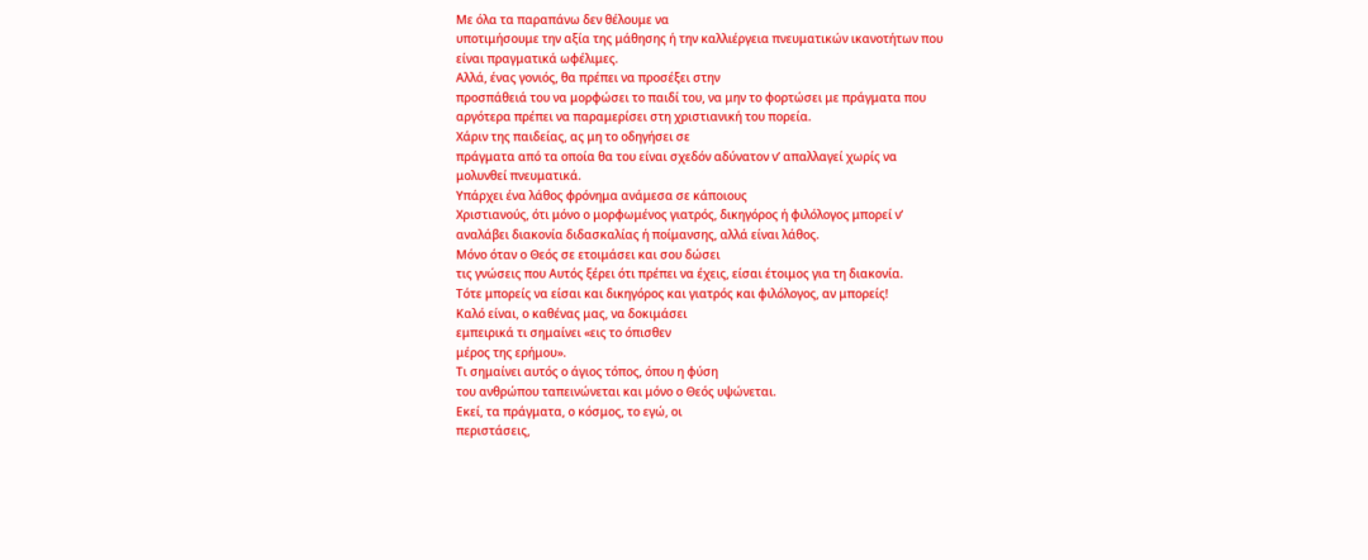Με όλα τα παραπάνω δεν θέλουμε να
υποτιμήσουμε την αξία της μάθησης ή την καλλιέργεια πνευματικών ικανοτήτων που
είναι πραγματικά ωφέλιμες.
Αλλά, ένας γονιός, θα πρέπει να προσέξει στην
προσπάθειά του να μορφώσει το παιδί του, να μην το φορτώσει με πράγματα που
αργότερα πρέπει να παραμερίσει στη χριστιανική του πορεία.
Χάριν της παιδείας, ας μη το οδηγήσει σε
πράγματα από τα οποία θα του είναι σχεδόν αδύνατον ν’ απαλλαγεί χωρίς να
μολυνθεί πνευματικά.
Υπάρχει ένα λάθος φρόνημα ανάμεσα σε κάποιους
Χριστιανούς, ότι μόνο ο μορφωμένος γιατρός, δικηγόρος ή φιλόλογος μπορεί ν’
αναλάβει διακονία διδασκαλίας ή ποίμανσης, αλλά είναι λάθος.
Μόνο όταν ο Θεός σε ετοιμάσει και σου δώσει
τις γνώσεις που Αυτός ξέρει ότι πρέπει να έχεις, είσαι έτοιμος για τη διακονία.
Τότε μπορείς να είσαι και δικηγόρος και γιατρός και φιλόλογος, αν μπορείς!
Καλό είναι, ο καθένας μας, να δοκιμάσει
εμπειρικά τι σημαίνει «εις το όπισθεν
μέρος της ερήμου».
Τι σημαίνει αυτός ο άγιος τόπος, όπου η φύση
του ανθρώπου ταπεινώνεται και μόνο ο Θεός υψώνεται.
Εκεί, τα πράγματα, ο κόσμος, το εγώ, οι
περιστάσεις,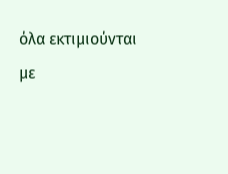όλα εκτιμιούνται με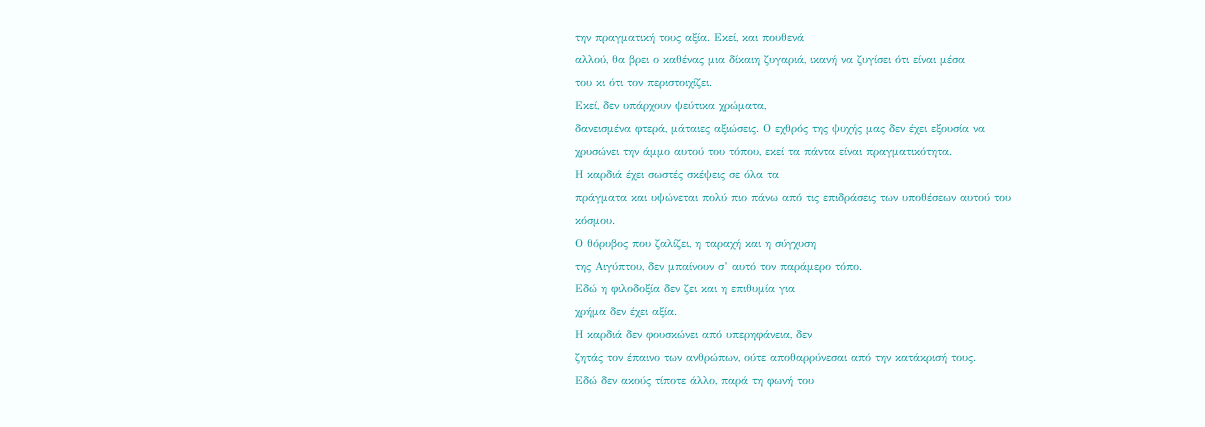την πραγματική τους αξία. Εκεί, και πουθενά
αλλού, θα βρει ο καθένας μια δίκαιη ζυγαριά, ικανή να ζυγίσει ότι είναι μέσα
του κι ότι τον περιστοιχίζει.
Εκεί, δεν υπάρχουν ψεύτικα χρώματα,
δανεισμένα φτερά, μάταιες αξιώσεις. Ο εχθρός της ψυχής μας δεν έχει εξουσία να
χρυσώνει την άμμο αυτού του τόπου, εκεί τα πάντα είναι πραγματικότητα.
Η καρδιά έχει σωστές σκέψεις σε όλα τα
πράγματα και υψώνεται πολύ πιο πάνω από τις επιδράσεις των υποθέσεων αυτού του
κόσμου.
Ο θόρυβος που ζαλίζει, η ταραχή και η σύγχυση
της Αιγύπτου, δεν μπαίνουν σ’ αυτό τον παράμερο τόπο.
Εδώ η φιλοδοξία δεν ζει και η επιθυμία για
χρήμα δεν έχει αξία.
Η καρδιά δεν φουσκώνει από υπερηφάνεια, δεν
ζητάς τον έπαινο των ανθρώπων, ούτε αποθαρρύνεσαι από την κατάκρισή τους.
Εδώ δεν ακούς τίποτε άλλο, παρά τη φωνή του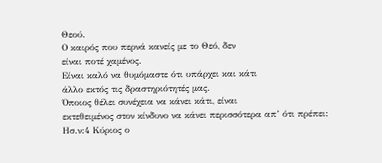Θεού.
Ο καιρός που περνά κανείς με το Θεό, δεν
είναι ποτέ χαμένος.
Είναι καλό να θυμόμαστε ότι υπάρχει και κάτι
άλλο εκτός τις δραστηριότητές μας.
Όποιος θέλει συνέχεια να κάνει κάτι, είναι
εκτεθειμένος στον κίνδυνο να κάνει περισσότερα απ’ ότι πρέπει:
Ησ.ν:4 Κύριος ο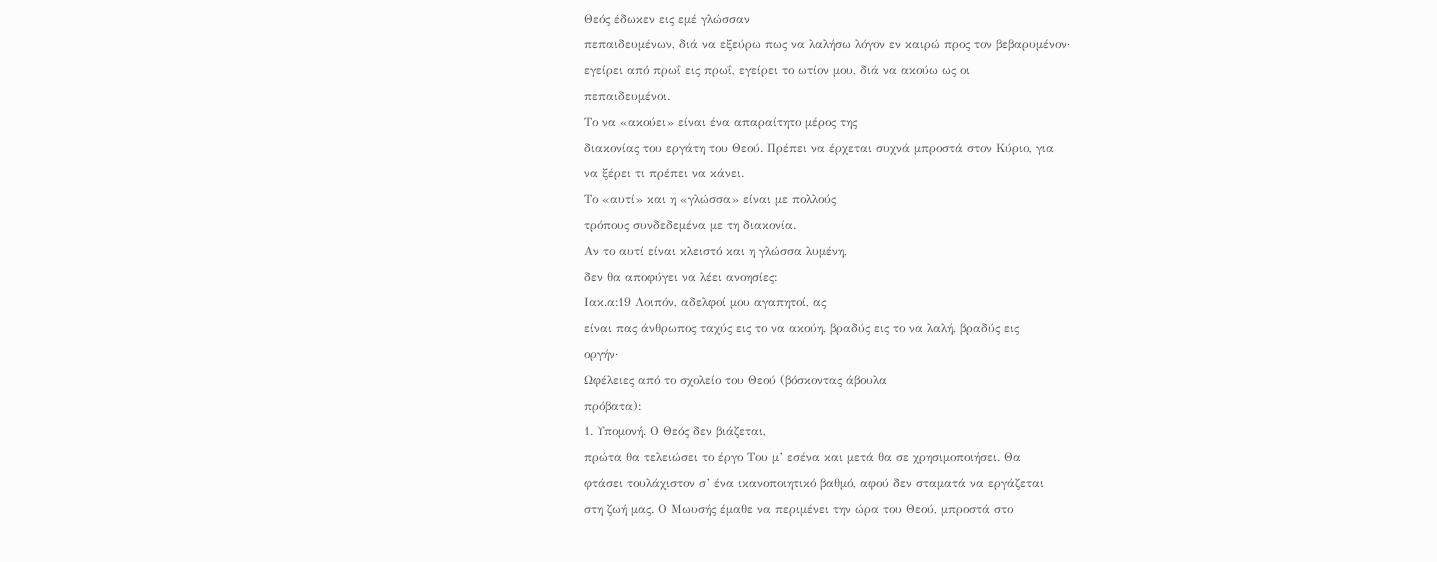Θεός έδωκεν εις εμέ γλώσσαν
πεπαιδευμένων, διά να εξεύρω πως να λαλήσω λόγον εν καιρώ προς τον βεβαρυμένον·
εγείρει από πρωΐ εις πρωΐ, εγείρει το ωτίον μου, διά να ακούω ως οι
πεπαιδευμένοι.
Το να «ακούει» είναι ένα απαραίτητο μέρος της
διακονίας του εργάτη του Θεού. Πρέπει να έρχεται συχνά μπροστά στον Κύριο, για
να ξέρει τι πρέπει να κάνει.
Το «αυτί» και η «γλώσσα» είναι με πολλούς
τρόπους συνδεδεμένα με τη διακονία.
Αν το αυτί είναι κλειστό και η γλώσσα λυμένη,
δεν θα αποφύγει να λέει ανοησίες:
Ιακ.α:19 Λοιπόν, αδελφοί μου αγαπητοί, ας
είναι πας άνθρωπος ταχύς εις το να ακούη, βραδύς εις το να λαλή, βραδύς εις
οργήν·
Ωφέλειες από το σχολείο του Θεού (βόσκοντας άβουλα
πρόβατα):
1. Υπομονή. Ο Θεός δεν βιάζεται,
πρώτα θα τελειώσει το έργο Του μ’ εσένα και μετά θα σε χρησιμοποιήσει. Θα
φτάσει τουλάχιστον σ’ ένα ικανοποιητικό βαθμό, αφού δεν σταματά να εργάζεται
στη ζωή μας. Ο Μωυσής έμαθε να περιμένει την ώρα του Θεού, μπροστά στο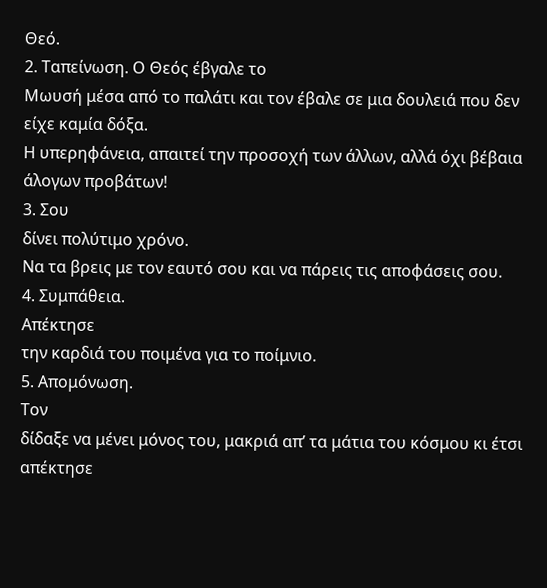Θεό.
2. Ταπείνωση. Ο Θεός έβγαλε το
Μωυσή μέσα από το παλάτι και τον έβαλε σε μια δουλειά που δεν είχε καμία δόξα.
Η υπερηφάνεια, απαιτεί την προσοχή των άλλων, αλλά όχι βέβαια άλογων προβάτων!
3. Σου
δίνει πολύτιμο χρόνο.
Να τα βρεις με τον εαυτό σου και να πάρεις τις αποφάσεις σου.
4. Συμπάθεια.
Απέκτησε
την καρδιά του ποιμένα για το ποίμνιο.
5. Απομόνωση.
Τον
δίδαξε να μένει μόνος του, μακριά απ’ τα μάτια του κόσμου κι έτσι απέκτησε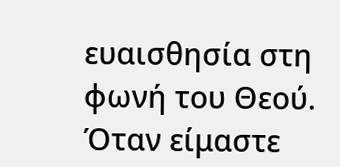ευαισθησία στη φωνή του Θεού. Όταν είμαστε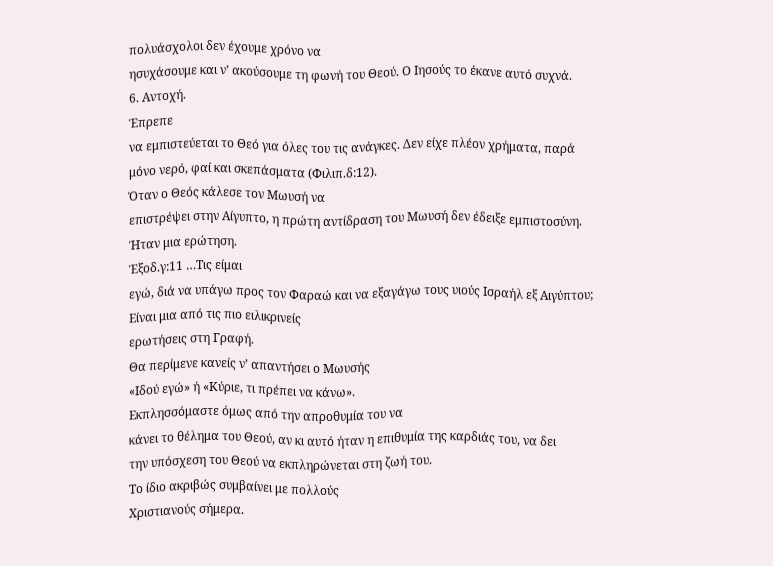πολυάσχολοι δεν έχουμε χρόνο να
ησυχάσουμε και ν’ ακούσουμε τη φωνή του Θεού. Ο Ιησούς το έκανε αυτό συχνά.
6. Αντοχή.
Έπρεπε
να εμπιστεύεται το Θεό για όλες του τις ανάγκες. Δεν είχε πλέον χρήματα, παρά
μόνο νερό, φαί και σκεπάσματα (Φιλιπ.δ:12).
Όταν ο Θεός κάλεσε τον Μωυσή να
επιστρέψει στην Αίγυπτο, η πρώτη αντίδραση του Μωυσή δεν έδειξε εμπιστοσύνη.
Ήταν μια ερώτηση.
Έξοδ.γ:11 …Τις είμαι
εγώ, διά να υπάγω προς τον Φαραώ και να εξαγάγω τους υιούς Ισραήλ εξ Αιγύπτου;
Είναι μια από τις πιο ειλικρινείς
ερωτήσεις στη Γραφή.
Θα περίμενε κανείς ν’ απαντήσει ο Μωυσής
«Ιδού εγώ» ή «Κύριε, τι πρέπει να κάνω».
Εκπλησσόμαστε όμως από την απροθυμία του να
κάνει το θέλημα του Θεού, αν κι αυτό ήταν η επιθυμία της καρδιάς του, να δει
την υπόσχεση του Θεού να εκπληρώνεται στη ζωή του.
Το ίδιο ακριβώς συμβαίνει με πολλούς
Χριστιανούς σήμερα.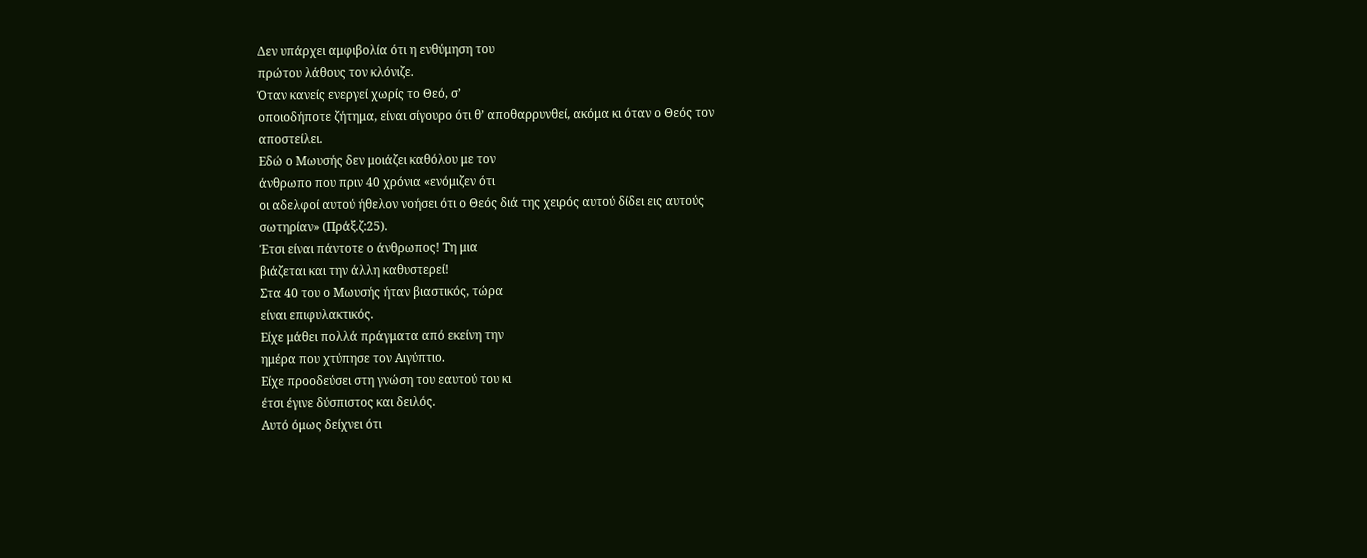Δεν υπάρχει αμφιβολία ότι η ενθύμηση του
πρώτου λάθους τον κλόνιζε.
Όταν κανείς ενεργεί χωρίς το Θεό, σ’
οποιοδήποτε ζήτημα, είναι σίγουρο ότι θ’ αποθαρρυνθεί, ακόμα κι όταν ο Θεός τον
αποστείλει.
Εδώ ο Μωυσής δεν μοιάζει καθόλου με τον
άνθρωπο που πριν 40 χρόνια «ενόμιζεν ότι
οι αδελφοί αυτού ήθελον νοήσει ότι ο Θεός διά της χειρός αυτού δίδει εις αυτούς
σωτηρίαν» (Πράξ.ζ:25).
Έτσι είναι πάντοτε ο άνθρωπος! Τη μια
βιάζεται και την άλλη καθυστερεί!
Στα 40 του ο Μωυσής ήταν βιαστικός, τώρα
είναι επιφυλακτικός.
Είχε μάθει πολλά πράγματα από εκείνη την
ημέρα που χτύπησε τον Αιγύπτιο.
Είχε προοδεύσει στη γνώση του εαυτού του κι
έτσι έγινε δύσπιστος και δειλός.
Αυτό όμως δείχνει ότι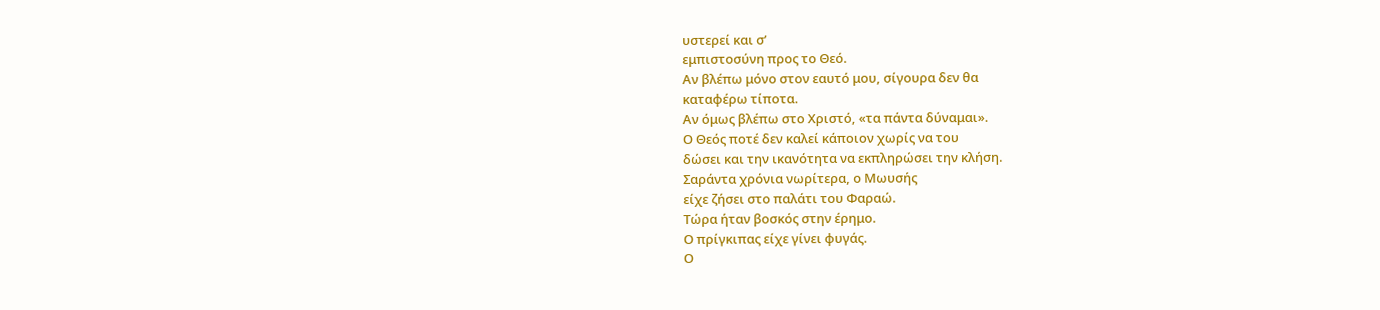υστερεί και σ’
εμπιστοσύνη προς το Θεό.
Αν βλέπω μόνο στον εαυτό μου, σίγουρα δεν θα
καταφέρω τίποτα.
Αν όμως βλέπω στο Χριστό, «τα πάντα δύναμαι».
Ο Θεός ποτέ δεν καλεί κάποιον χωρίς να του
δώσει και την ικανότητα να εκπληρώσει την κλήση.
Σαράντα χρόνια νωρίτερα, ο Μωυσής
είχε ζήσει στο παλάτι του Φαραώ.
Τώρα ήταν βοσκός στην έρημο.
Ο πρίγκιπας είχε γίνει φυγάς.
Ο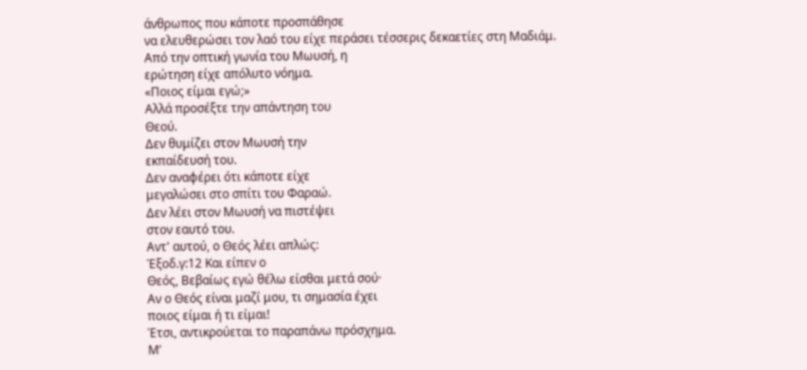άνθρωπος που κάποτε προσπάθησε
να ελευθερώσει τον λαό του είχε περάσει τέσσερις δεκαετίες στη Μαδιάμ.
Από την οπτική γωνία του Μωυσή, η
ερώτηση είχε απόλυτο νόημα.
«Ποιος είμαι εγώ;»
Αλλά προσέξτε την απάντηση του
Θεού.
Δεν θυμίζει στον Μωυσή την
εκπαίδευσή του.
Δεν αναφέρει ότι κάποτε είχε
μεγαλώσει στο σπίτι του Φαραώ.
Δεν λέει στον Μωυσή να πιστέψει
στον εαυτό του.
Αντ' αυτού, ο Θεός λέει απλώς:
Έξοδ.γ:12 Και είπεν ο
Θεός, Βεβαίως εγώ θέλω είσθαι μετά σού·
Αν ο Θεός είναι μαζί μου, τι σημασία έχει
ποιος είμαι ή τι είμαι!
Έτσι, αντικρούεται το παραπάνω πρόσχημα.
Μ’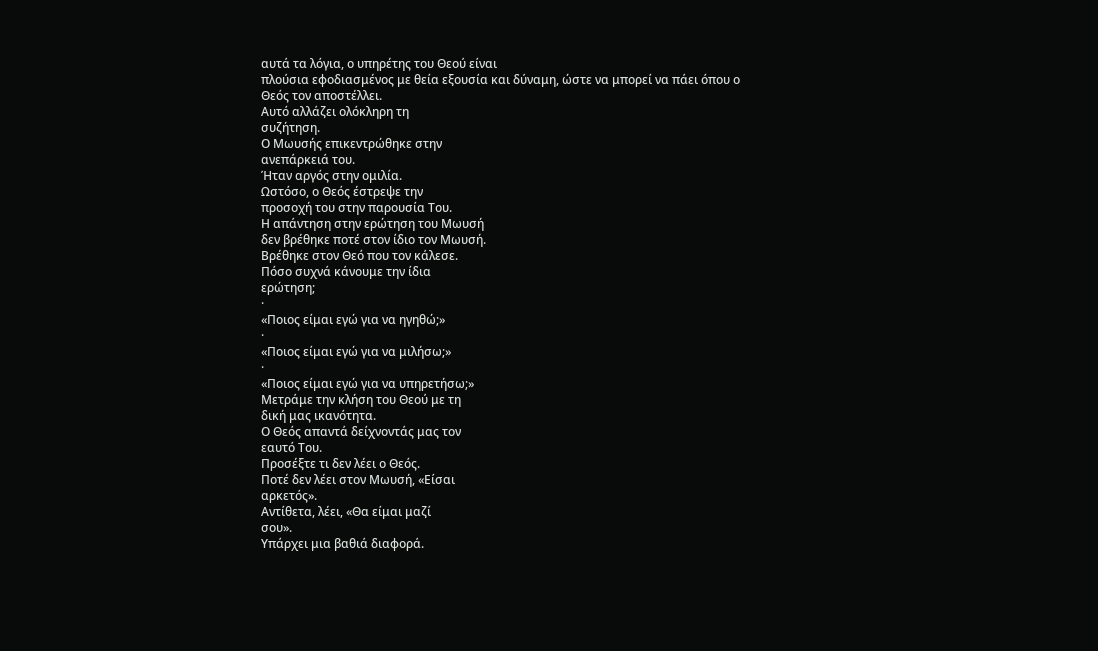αυτά τα λόγια, ο υπηρέτης του Θεού είναι
πλούσια εφοδιασμένος με θεία εξουσία και δύναμη, ώστε να μπορεί να πάει όπου ο
Θεός τον αποστέλλει.
Αυτό αλλάζει ολόκληρη τη
συζήτηση.
Ο Μωυσής επικεντρώθηκε στην
ανεπάρκειά του.
Ήταν αργός στην ομιλία.
Ωστόσο, ο Θεός έστρεψε την
προσοχή του στην παρουσία Του.
Η απάντηση στην ερώτηση του Μωυσή
δεν βρέθηκε ποτέ στον ίδιο τον Μωυσή.
Βρέθηκε στον Θεό που τον κάλεσε.
Πόσο συχνά κάνουμε την ίδια
ερώτηση;
·
«Ποιος είμαι εγώ για να ηγηθώ;»
·
«Ποιος είμαι εγώ για να μιλήσω;»
·
«Ποιος είμαι εγώ για να υπηρετήσω;»
Μετράμε την κλήση του Θεού με τη
δική μας ικανότητα.
Ο Θεός απαντά δείχνοντάς μας τον
εαυτό Του.
Προσέξτε τι δεν λέει ο Θεός.
Ποτέ δεν λέει στον Μωυσή, «Είσαι
αρκετός».
Αντίθετα, λέει, «Θα είμαι μαζί
σου».
Υπάρχει μια βαθιά διαφορά.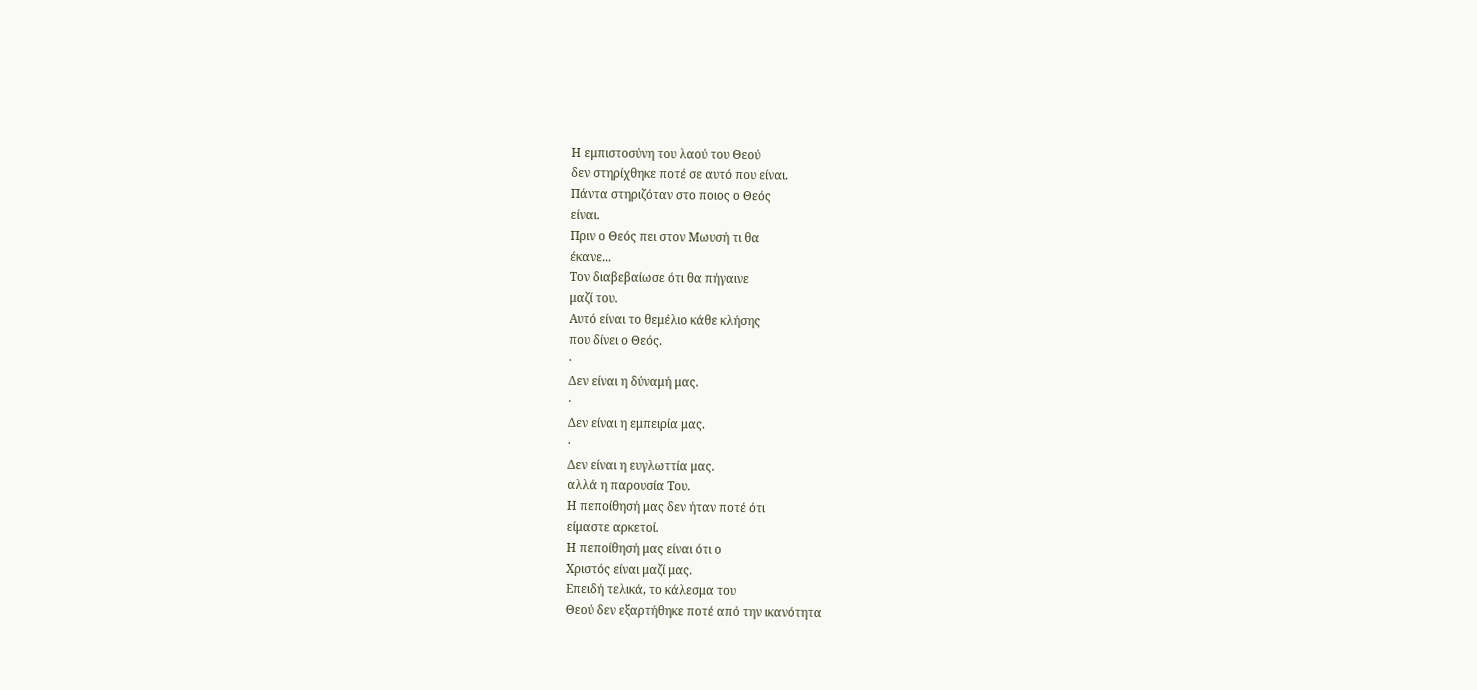Η εμπιστοσύνη του λαού του Θεού
δεν στηρίχθηκε ποτέ σε αυτό που είναι.
Πάντα στηριζόταν στο ποιος ο Θεός
είναι.
Πριν ο Θεός πει στον Μωυσή τι θα
έκανε...
Τον διαβεβαίωσε ότι θα πήγαινε
μαζί του.
Αυτό είναι το θεμέλιο κάθε κλήσης
που δίνει ο Θεός.
·
Δεν είναι η δύναμή μας.
·
Δεν είναι η εμπειρία μας.
·
Δεν είναι η ευγλωττία μας.
αλλά η παρουσία Του.
Η πεποίθησή μας δεν ήταν ποτέ ότι
είμαστε αρκετοί.
Η πεποίθησή μας είναι ότι ο
Χριστός είναι μαζί μας.
Επειδή τελικά, το κάλεσμα του
Θεού δεν εξαρτήθηκε ποτέ από την ικανότητα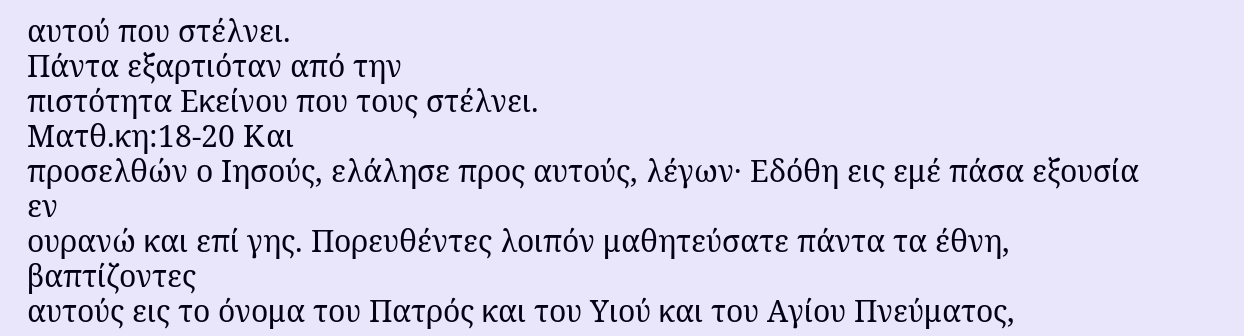αυτού που στέλνει.
Πάντα εξαρτιόταν από την
πιστότητα Εκείνου που τους στέλνει.
Ματθ.κη:18-20 Και
προσελθών ο Ιησούς, ελάλησε προς αυτούς, λέγων· Εδόθη εις εμέ πάσα εξουσία εν
ουρανώ και επί γης. Πορευθέντες λοιπόν μαθητεύσατε πάντα τα έθνη, βαπτίζοντες
αυτούς εις το όνομα του Πατρός και του Υιού και του Αγίου Πνεύματος,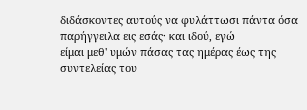διδάσκοντες αυτούς να φυλάττωσι πάντα όσα παρήγγειλα εις εσάς· και ιδού, εγώ
είμαι μεθ' υμών πάσας τας ημέρας έως της συντελείας του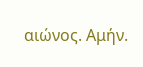αιώνος. Αμήν.